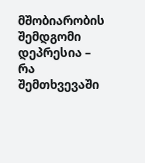მშობიარობის შემდგომი დეპრესია – რა შემთხვევაში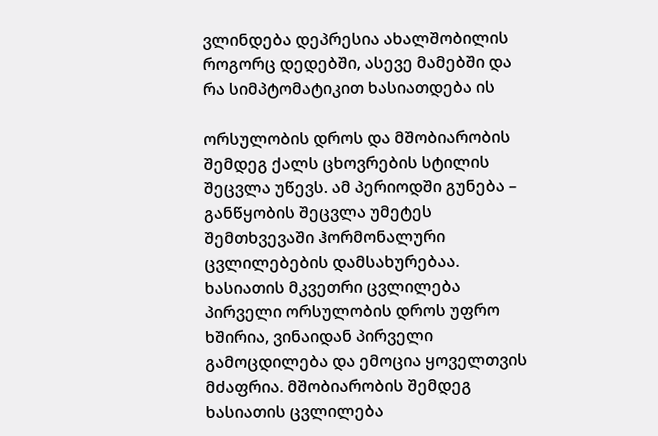ვლინდება დეპრესია ახალშობილის როგორც დედებში, ასევე მამებში და რა სიმპტომატიკით ხასიათდება ის

ორსულობის დროს და მშობიარობის შემდეგ ქალს ცხოვრების სტილის შეცვლა უწევს. ამ პერიოდში გუნება – განწყობის შეცვლა უმეტეს შემთხვევაში ჰორმონალური ცვლილებების დამსახურებაა. ხასიათის მკვეთრი ცვლილება პირველი ორსულობის დროს უფრო ხშირია, ვინაიდან პირველი გამოცდილება და ემოცია ყოველთვის მძაფრია. მშობიარობის შემდეგ ხასიათის ცვლილება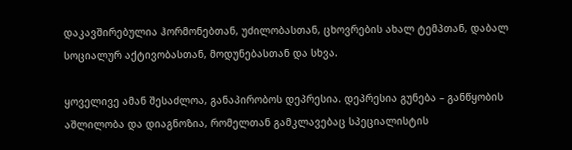დაკავშირებულია ჰორმონებთან, უძილობასთან, ცხოვრების ახალ ტემპთან, დაბალ სოციალურ აქტივობასთან, მოდუნებასთან და სხვა.

ყოველივე ამან შესაძლოა, განაპირობოს დეპრესია. დეპრესია გუნება – განწყობის აშლილობა და დიაგნოზია, რომელთან გამკლავებაც სპეციალისტის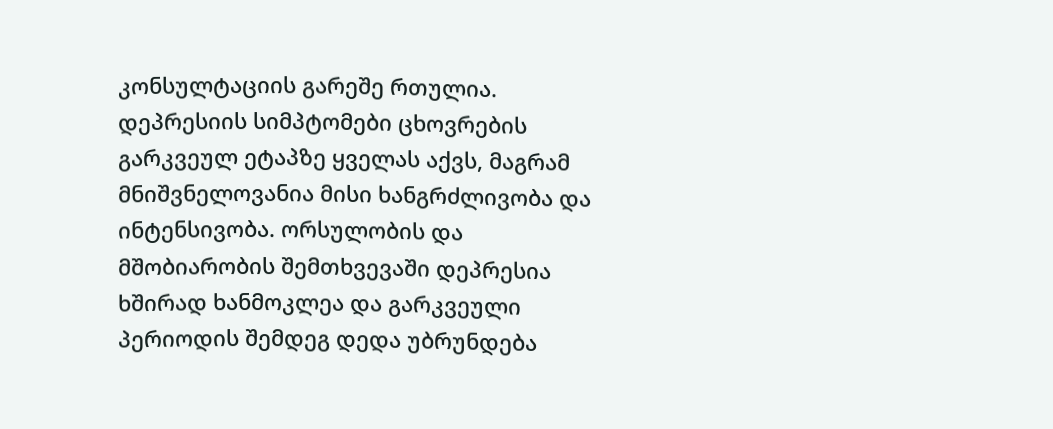კონსულტაციის გარეშე რთულია. დეპრესიის სიმპტომები ცხოვრების გარკვეულ ეტაპზე ყველას აქვს, მაგრამ მნიშვნელოვანია მისი ხანგრძლივობა და ინტენსივობა. ორსულობის და მშობიარობის შემთხვევაში დეპრესია ხშირად ხანმოკლეა და გარკვეული პერიოდის შემდეგ დედა უბრუნდება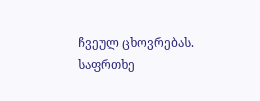ჩვეულ ცხოვრებას. საფრთხე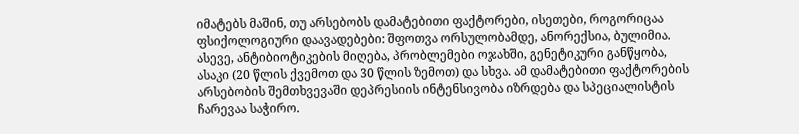იმატებს მაშინ, თუ არსებობს დამატებითი ფაქტორები, ისეთები, როგორიცაა ფსიქოლოგიური დაავადებები: შფოთვა ორსულობამდე, ანორექსია, ბულიმია. ასევე, ანტიბიოტიკების მიღება, პრობლემები ოჯახში, გენეტიკური განწყობა, ასაკი (20 წლის ქვემოთ და 30 წლის ზემოთ) და სხვა. ამ დამატებითი ფაქტორების არსებობის შემთხვევაში დეპრესიის ინტენსივობა იზრდება და სპეციალისტის ჩარევაა საჭირო.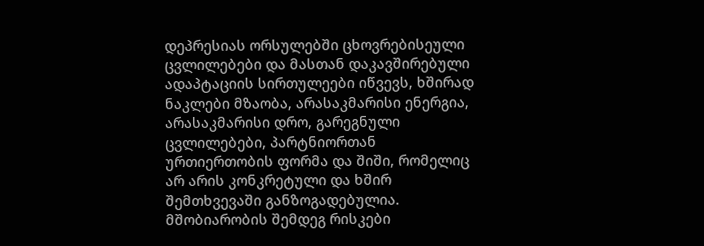დეპრესიას ორსულებში ცხოვრებისეული ცვლილებები და მასთან დაკავშირებული ადაპტაციის სირთულეები იწვევს, ხშირად ნაკლები მზაობა, არასაკმარისი ენერგია, არასაკმარისი დრო, გარეგნული ცვლილებები, პარტნიორთან ურთიერთობის ფორმა და შიში, რომელიც არ არის კონკრეტული და ხშირ შემთხვევაში განზოგადებულია. მშობიარობის შემდეგ რისკები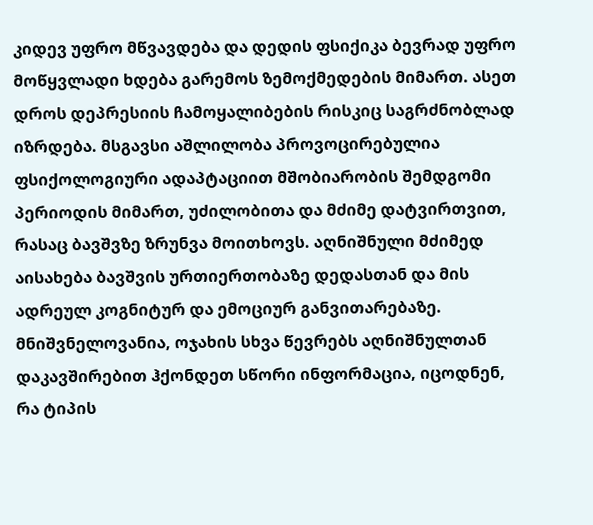კიდევ უფრო მწვავდება და დედის ფსიქიკა ბევრად უფრო მოწყვლადი ხდება გარემოს ზემოქმედების მიმართ. ასეთ დროს დეპრესიის ჩამოყალიბების რისკიც საგრძნობლად იზრდება. მსგავსი აშლილობა პროვოცირებულია ფსიქოლოგიური ადაპტაციით მშობიარობის შემდგომი პერიოდის მიმართ, უძილობითა და მძიმე დატვირთვით, რასაც ბავშვზე ზრუნვა მოითხოვს. აღნიშნული მძიმედ აისახება ბავშვის ურთიერთობაზე დედასთან და მის ადრეულ კოგნიტურ და ემოციურ განვითარებაზე. მნიშვნელოვანია, ოჯახის სხვა წევრებს აღნიშნულთან დაკავშირებით ჰქონდეთ სწორი ინფორმაცია, იცოდნენ, რა ტიპის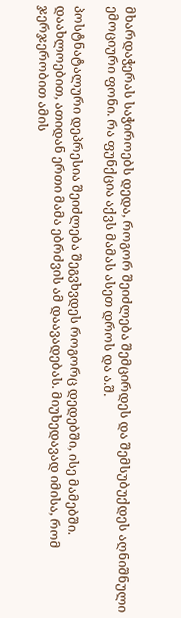მხარდაჭერას საჭიროებს დედა, როგორ შეიძლება შემცირდეს და შემსუბუქდეს აღნიშნული ემოციური ფონი. რა ფუნქცია აქვს მამას ასეთ დროს და ა.შ.

პოსტნატალური დეპრესია შეიძლება შეგვხვდეს როგორც დედებში, ისე მამებში. დაახლოებით, ათიდან ერთი მამა ებრძვის ამ დაავადებას. მიუხედავად იმისა, რომ ჯერჯერობით ამის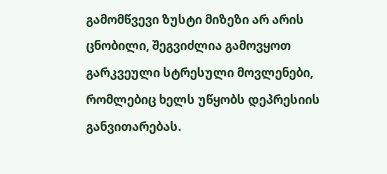გამომწვევი ზუსტი მიზეზი არ არის ცნობილი, შეგვიძლია გამოვყოთ გარკვეული სტრესული მოვლენები, რომლებიც ხელს უწყობს დეპრესიის განვითარებას.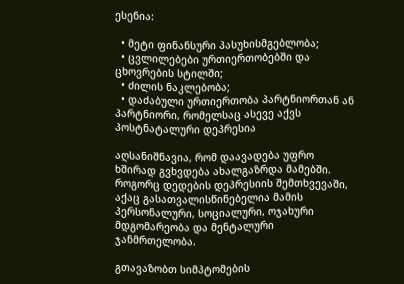ესენია:

  • მეტი ფინანსური პასუხისმგებლობა;
  • ცვლილებები ურთიერთობებში და ცხოვრების სტილში;
  • ძილის ნაკლებობა;
  • დაძაბული ურთიერთობა პარტნიორთან ან პარტნიორი, რომელსაც ასევე აქვს პოსტნატალური დეპრესია

აღსანიშნავია, რომ დაავადება უფრო ხშირად გვხვდება ახალგაზრდა მამებში. როგორც დედების დეპრესიის შემთხვევაში, აქაც გასათვალისწინებელია მამის პერსონალური, სოციალური, ოჯახური მდგომარეობა და მენტალური ჯანმრთელობა.

გთავაზობთ სიმპტომების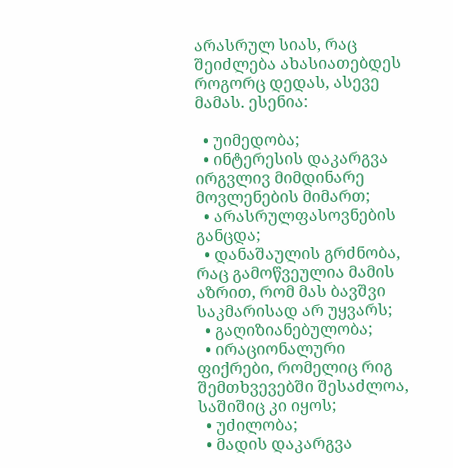არასრულ სიას, რაც შეიძლება ახასიათებდეს როგორც დედას, ასევე მამას. ესენია:

  • უიმედობა;
  • ინტერესის დაკარგვა ირგვლივ მიმდინარე მოვლენების მიმართ;
  • არასრულფასოვნების განცდა;
  • დანაშაულის გრძნობა, რაც გამოწვეულია მამის აზრით, რომ მას ბავშვი საკმარისად არ უყვარს;
  • გაღიზიანებულობა;
  • ირაციონალური ფიქრები, რომელიც რიგ შემთხვევებში შესაძლოა, საშიშიც კი იყოს;
  • უძილობა;
  • მადის დაკარგვა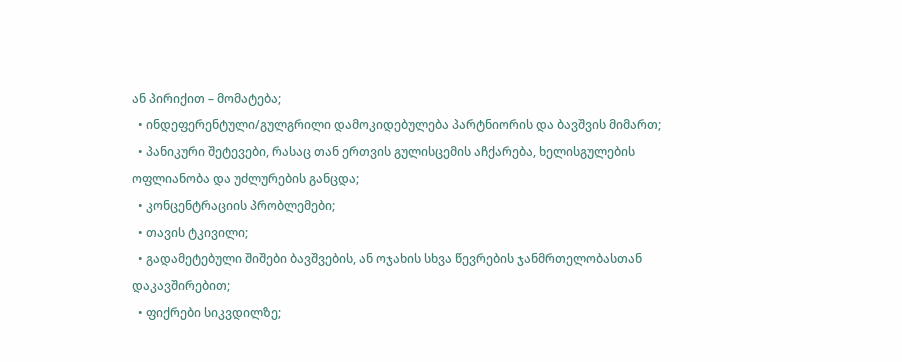ან პირიქით – მომატება;
  • ინდეფერენტული/გულგრილი დამოკიდებულება პარტნიორის და ბავშვის მიმართ;
  • პანიკური შეტევები, რასაც თან ერთვის გულისცემის აჩქარება, ხელისგულების ოფლიანობა და უძლურების განცდა;
  • კონცენტრაციის პრობლემები;
  • თავის ტკივილი;
  • გადამეტებული შიშები ბავშვების, ან ოჯახის სხვა წევრების ჯანმრთელობასთან დაკავშირებით;
  • ფიქრები სიკვდილზე;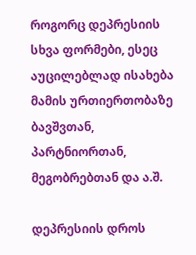როგორც დეპრესიის სხვა ფორმები, ესეც აუცილებლად ისახება მამის ურთიერთობაზე ბავშვთან, პარტნიორთან, მეგობრებთან და ა.შ.

დეპრესიის დროს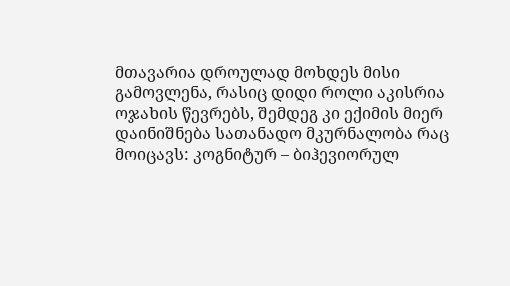მთავარია დროულად მოხდეს მისი გამოვლენა, რასიც დიდი როლი აკისრია ოჯახის წევრებს, შემდეგ კი ექიმის მიერ დაინიშნება სათანადო მკურნალობა რაც მოიცავს: კოგნიტურ – ბიჰევიორულ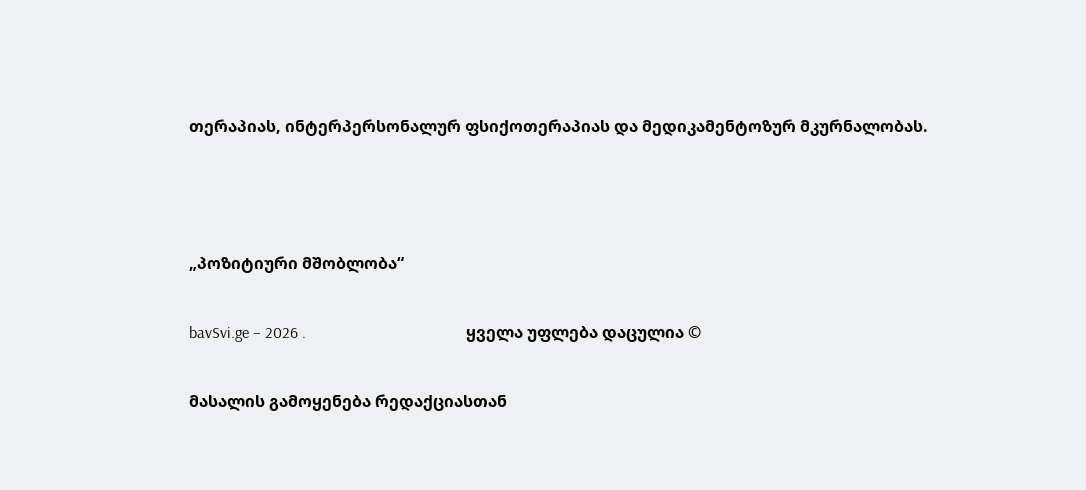თერაპიას, ინტერპერსონალურ ფსიქოთერაპიას და მედიკამენტოზურ მკურნალობას.



„პოზიტიური მშობლობა“

bavSvi.ge – 2026 .                                        ყველა უფლება დაცულია ©

მასალის გამოყენება რედაქციასთან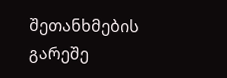შეთანხმების გარეშე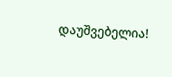დაუშვებელია!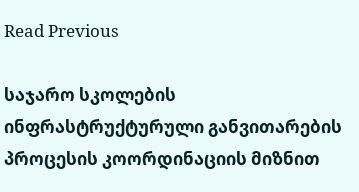Read Previous

საჯარო სკოლების ინფრასტრუქტურული განვითარების პროცესის კოორდინაციის მიზნით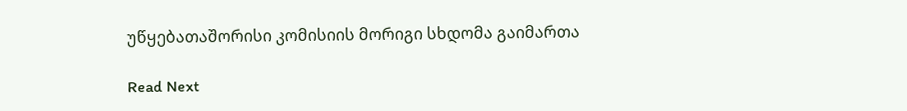უწყებათაშორისი კომისიის მორიგი სხდომა გაიმართა

Read Next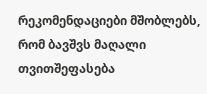რეკომენდაციები მშობლებს, რომ ბავშვს მაღალი თვითშეფასება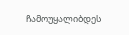ჩამოუყალიბდეს